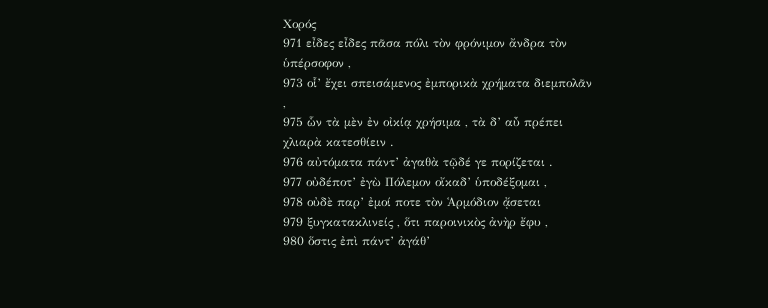Χορός
971 εἶδες εἶδες πᾶσα πόλι τὸν φρόνιμον ἄνδρα τὸν ὑπέρσοφον ,
973 οἷ’ ἔχει σπεισάμενος ἐμπορικὰ χρήματα διεμπολᾶν ,
975 ὧν τὰ μὲν ἐν οἰκίᾳ χρήσιμα , τὰ δ’ αὖ πρέπει χλιαρὰ κατεσθίειν .
976 αὐτόματα πάντ’ ἀγαθὰ τῷδέ γε πορίζεται .
977 οὐδέποτ’ ἐγὼ Πόλεμον οἴκαδ’ ὑποδέξομαι ,
978 οὐδὲ παρ’ ἐμοί ποτε τὸν Ἁρμόδιον ᾄσεται
979 ξυγκατακλινείς , ὅτι παροινικὸς ἀνὴρ ἔφυ ,
980 ὅστις ἐπὶ πάντ’ ἀγάθ’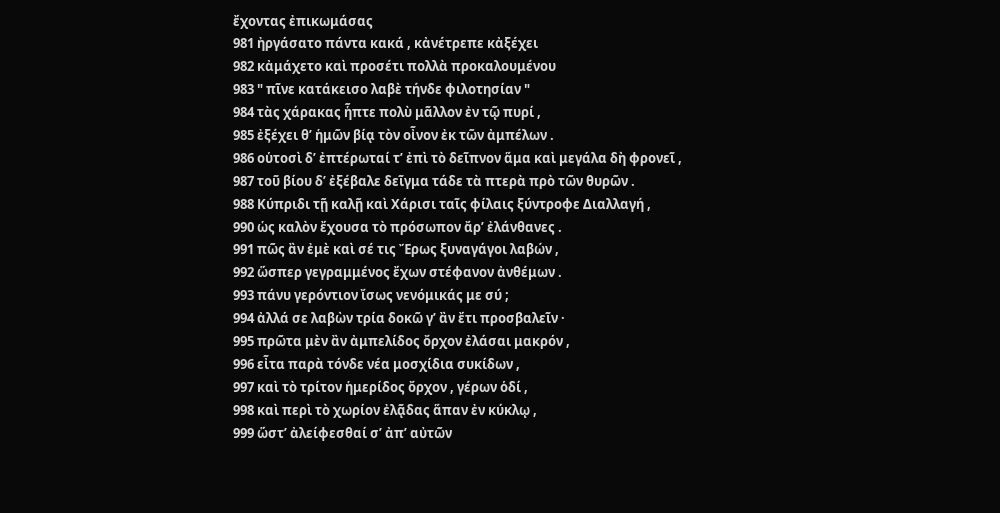ἔχοντας ἐπικωμάσας
981 ἠργάσατο πάντα κακά , κἀνέτρεπε κἀξέχει
982 κἀμάχετο καὶ προσέτι πολλὰ προκαλουμένου
983 " πῖνε κατάκεισο λαβὲ τήνδε φιλοτησίαν "
984 τὰς χάρακας ἧπτε πολὺ μᾶλλον ἐν τῷ πυρί ,
985 ἐξέχει θ’ ἡμῶν βίᾳ τὸν οἶνον ἐκ τῶν ἀμπέλων .
986 οὑτοσὶ δ’ ἐπτέρωταί τ’ ἐπὶ τὸ δεῖπνον ἅμα καὶ μεγάλα δὴ φρονεῖ ,
987 τοῦ βίου δ’ ἐξέβαλε δεῖγμα τάδε τὰ πτερὰ πρὸ τῶν θυρῶν .
988 Κύπριδι τῇ καλῇ καὶ Χάρισι ταῖς φίλαις ξύντροφε Διαλλαγή ,
990 ὡς καλὸν ἔχουσα τὸ πρόσωπον ἄρ’ ἐλάνθανες .
991 πῶς ἂν ἐμὲ καὶ σέ τις Ἔρως ξυναγάγοι λαβών ,
992 ὥσπερ γεγραμμένος ἔχων στέφανον ἀνθέμων .
993 πάνυ γερόντιον ἴσως νενόμικάς με σύ ;
994 ἀλλά σε λαβὼν τρία δοκῶ γ’ ἂν ἔτι προσβαλεῖν ·
995 πρῶτα μὲν ἂν ἀμπελίδος ὄρχον ἐλάσαι μακρόν ,
996 εἶτα παρὰ τόνδε νέα μοσχίδια συκίδων ,
997 καὶ τὸ τρίτον ἡμερίδος ὄρχον , γέρων ὁδί ,
998 καὶ περὶ τὸ χωρίον ἐλᾷδας ἅπαν ἐν κύκλῳ ,
999 ὥστ’ ἀλείφεσθαί σ’ ἀπ’ αὐτῶν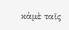κἀμὲ ταῖς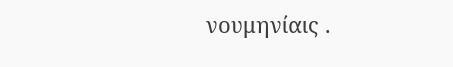νουμηνίαις .